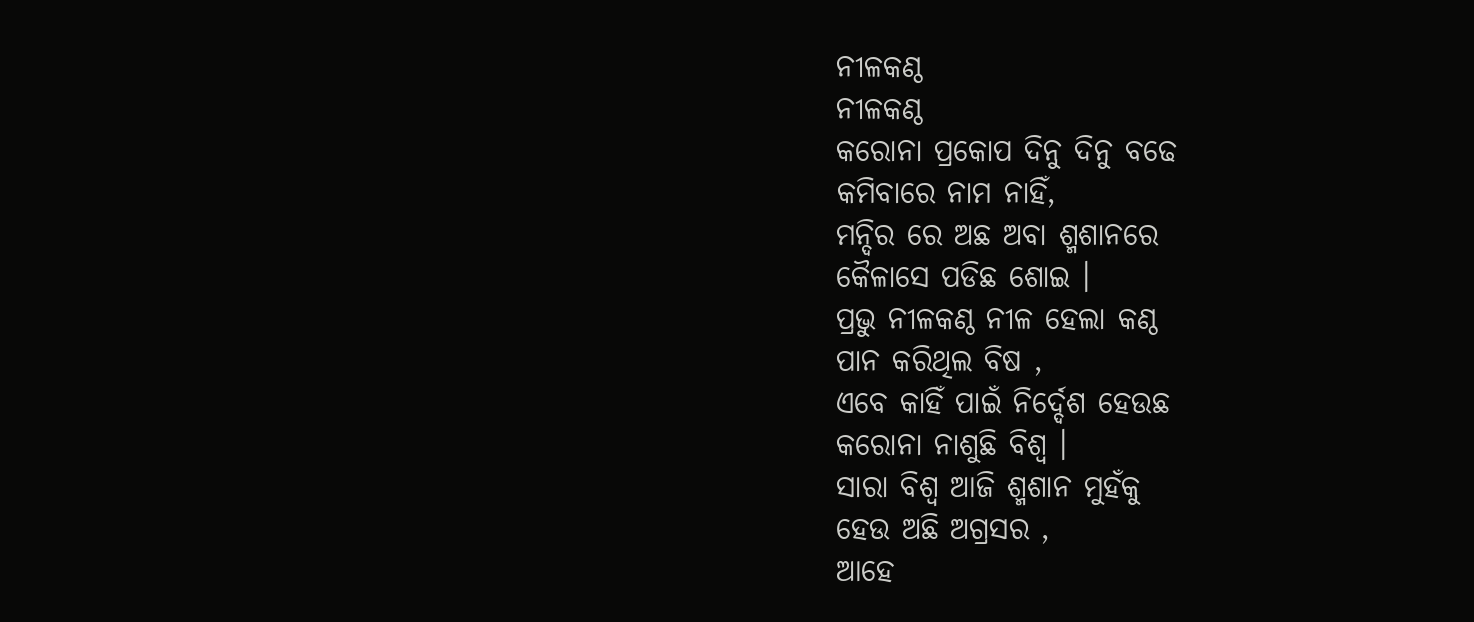ନୀଳକଣ୍ଠ
ନୀଳକଣ୍ଠ
କରୋନା ପ୍ରକୋପ ଦିନୁ ଦିନୁ ବଢେ
କମିବାରେ ନାମ ନାହିଁ,
ମନ୍ଦିର ରେ ଅଛ ଅବା ଶ୍ମଶାନରେ
କୈଳାସେ ପଡିଛ ଶୋଇ ।
ପ୍ରଭୁ ନୀଳକଣ୍ଠ ନୀଳ ହେଲା କଣ୍ଠ
ପାନ କରିଥିଲ ବିଷ ,
ଏବେ କାହିଁ ପାଇଁ ନିର୍ଦ୍ଦେଶ ହେଉଛ
କରୋନା ନାଶୁଛି ବିଶ୍ଵ ।
ସାରା ବିଶ୍ବ ଆଜି ଶ୍ମଶାନ ମୁହଁକୁ
ହେଉ ଅଛି ଅଗ୍ରସର ,
ଆହେ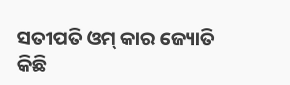ସତୀପତି ଓମ୍ କାର ଜ୍ୟୋତି
କିଛି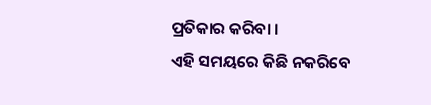ପ୍ରତିକାର କରିବା ।
ଏହି ସମୟରେ କିଛି ନକରିବେ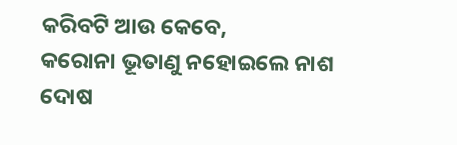କରିବଟି ଆଉ କେବେ,
କରୋନା ଭୂତାଣୁ ନହୋଇଲେ ନାଶ
ଦୋଷ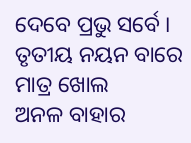ଦେବେ ପ୍ରଭୁ ସର୍ବେ ।
ତୃତୀୟ ନୟନ ବାରେ ମାତ୍ର ଖୋଲ
ଅନଳ ବାହାର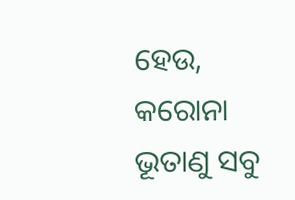ହେଉ,
କରୋନା ଭୂତାଣୁ ସବୁ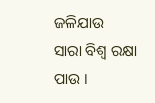ଜଳିଯାଉ
ସାରା ବିଶ୍ବ ରକ୍ଷା ପାଉ ।